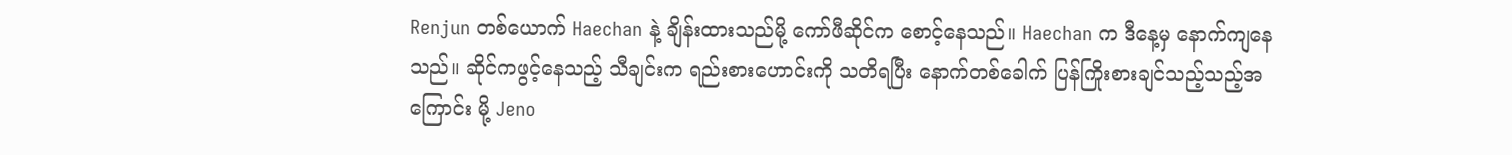Renjun တစ်ယောက် Haechan နဲ့ ချိန်းထားသည်မို့ ကော်ဖီဆိုင်က စောင့်နေသည်။ Haechan က ဒီနေ့မှ နောက်ကျနေသည်။ ဆိုင်ကဖွင့်နေသည့် သီချင်းက ရည်းစားဟောင်းကို သတိရပြီး နောက်တစ်ခေါက် ပြန်ကြိုးစားချင်သည့်သည့်အကြောင်း မို့ Jeno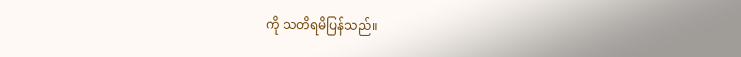ကို သတိရမိပြန်သည်။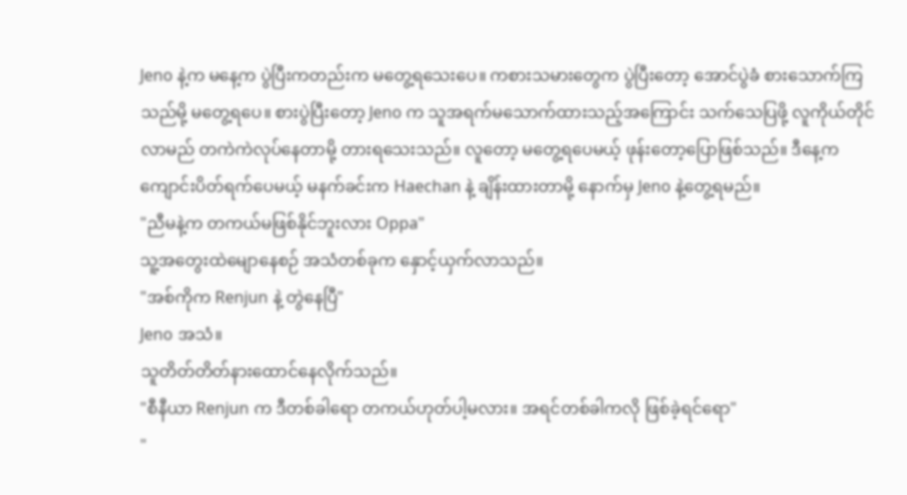Jeno နဲ့က မနေ့က ပွဲပြီးကတည်းက မတွေ့ရသေးပေ။ ကစားသမားတွေက ပွဲပြီးတော့ အောင်ပွဲခံ စားသောက်ကြသည်မို့ မတွေ့ရပေ။ စားပွဲပြီးတော့ Jeno က သူအရက်မသောက်ထားသည့်အကြောင်း သက်သေပြဖို့ လူကိုယ်တိုင်လာမည် တကဲကဲလုပ်နေတာမို့ တားရသေးသည်။ လူတော့ မတွေ့ရပေမယ့် ဖုန်းတော့ပြောဖြစ်သည်။ ဒီနေ့က ကျောင်းပိတ်ရက်ပေမယ့် မနက်ခင်းက Haechan နဲ့ ချိန်းထားတာမို့ နောက်မှ Jeno နဲ့တွေ့ရမည်။
"ညီမနဲ့က တကယ်မဖြစ်နိုင်ဘူးလား Oppa"
သူ့အတွေးထဲမျောနေစဉ် အသံတစ်ခုက နှောင့်ယှက်လာသည်။
"အစ်ကိုက Renjun နဲ့ တွဲနေပြီ"
Jeno အသံ။
သူတိတ်တိတ်နားထောင်နေလိုက်သည်။
"စီနီယာ Renjun က ဒီတစ်ခါရော တကယ်ဟုတ်ပါ့မလား။ အရင်တစ်ခါကလို ဖြစ်ခဲ့ရင်ရော"
"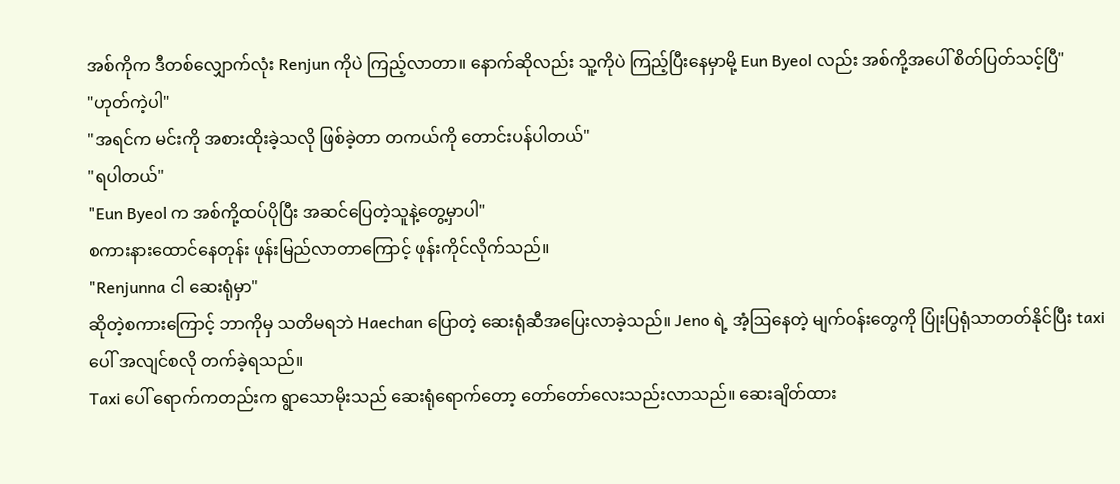အစ်ကိုက ဒီတစ်လျှောက်လုံး Renjun ကိုပဲ ကြည့်လာတာ။ နောက်ဆိုလည်း သူ့ကိုပဲ ကြည့်ပြီးနေမှာမို့ Eun Byeol လည်း အစ်ကို့အပေါ် စိတ်ပြတ်သင့်ပြီ"
"ဟုတ်ကဲ့ပါ"
"အရင်က မင်းကို အစားထိုးခဲ့သလို ဖြစ်ခဲ့တာ တကယ်ကို တောင်းပန်ပါတယ်"
"ရပါတယ်"
"Eun Byeol က အစ်ကို့ထပ်ပိုပြီး အဆင်ပြေတဲ့သူနဲ့တွေ့မှာပါ"
စကားနားထောင်နေတုန်း ဖုန်းမြည်လာတာကြောင့် ဖုန်းကိုင်လိုက်သည်။
"Renjunna ငါ ဆေးရုံမှာ"
ဆိုတဲ့စကားကြောင့် ဘာကိုမှ သတိမရဘဲ Haechan ပြောတဲ့ ဆေးရုံဆီအပြေးလာခဲ့သည်။ Jeno ရဲ့ အံ့ဩနေတဲ့ မျက်ဝန်းတွေကို ပြုံးပြရုံသာတတ်နိုင်ပြီး taxi ပေါ် အလျင်စလို တက်ခဲ့ရသည်။
Taxi ပေါ် ရောက်ကတည်းက ရွာသောမိုးသည် ဆေးရုံရောက်တော့ တော်တော်လေးသည်းလာသည်။ ဆေးချိတ်ထား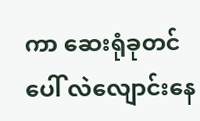ကာ ဆေးရုံခုတင်ပေါ် လဲလျောင်းနေ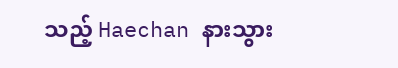သည့် Haechan နားသွား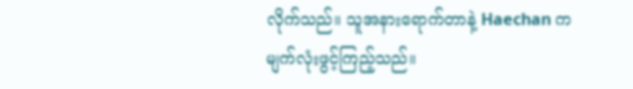လိုက်သည်။ သူအနားရောက်တာနဲ့ Haechan က မျက်လုံးဖွင့်ကြည့်သည်။